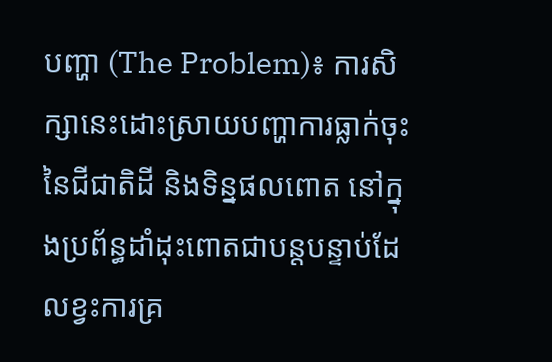បញ្ហា (The Problem)៖ ការសិក្សានេះដោះស្រាយបញ្ហាការធ្លាក់ចុះនៃជីជាតិដី និងទិន្នផលពោត នៅក្នុងប្រព័ន្ធដាំដុះពោតជាបន្តបន្ទាប់ដែលខ្វះការគ្រ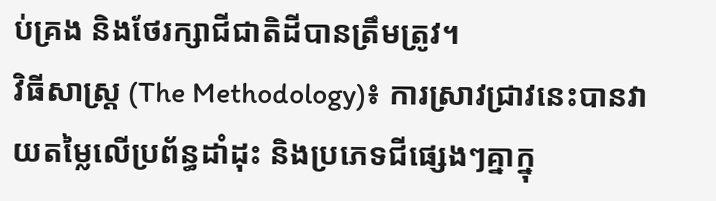ប់គ្រង និងថែរក្សាជីជាតិដីបានត្រឹមត្រូវ។
វិធីសាស្ត្រ (The Methodology)៖ ការស្រាវជ្រាវនេះបានវាយតម្លៃលើប្រព័ន្ធដាំដុះ និងប្រភេទជីផ្សេងៗគ្នាក្នុ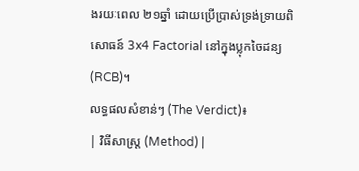ងរយៈពេល ២១ឆ្នាំ ដោយប្រើប្រាស់ទ្រង់ទ្រាយពិសោធន៍ 3x4 Factorial នៅក្នុងប្លុកចៃដន្យ (RCB)។
លទ្ធផលសំខាន់ៗ (The Verdict)៖
| វិធីសាស្ត្រ (Method) |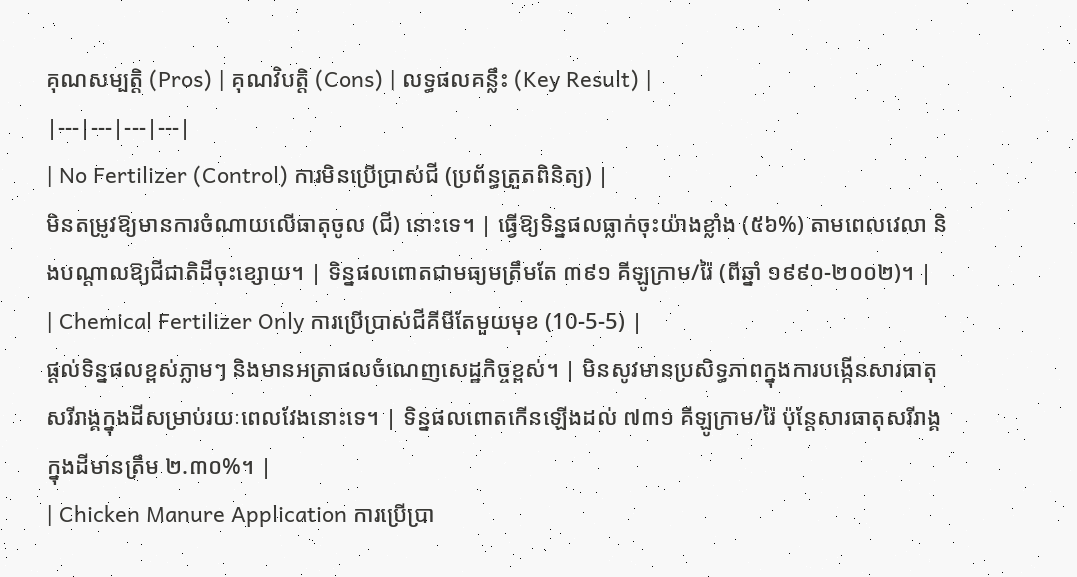គុណសម្បត្តិ (Pros) | គុណវិបត្តិ (Cons) | លទ្ធផលគន្លឹះ (Key Result) |
|---|---|---|---|
| No Fertilizer (Control) ការមិនប្រើប្រាស់ជី (ប្រព័ន្ធត្រួតពិនិត្យ) |
មិនតម្រូវឱ្យមានការចំណាយលើធាតុចូល (ជី) នោះទេ។ | ធ្វើឱ្យទិន្នផលធ្លាក់ចុះយ៉ាងខ្លាំង (៥៦%) តាមពេលវេលា និងបណ្តាលឱ្យជីជាតិដីចុះខ្សោយ។ | ទិន្នផលពោតជាមធ្យមត្រឹមតែ ៣៩១ គីឡូក្រាម/រ៉ៃ (ពីឆ្នាំ ១៩៩០-២០០២)។ |
| Chemical Fertilizer Only ការប្រើប្រាស់ជីគីមីតែមួយមុខ (10-5-5) |
ផ្តល់ទិន្នផលខ្ពស់ភ្លាមៗ និងមានអត្រាផលចំណេញសេដ្ឋកិច្ចខ្ពស់។ | មិនសូវមានប្រសិទ្ធភាពក្នុងការបង្កើនសារធាតុសរីរាង្គក្នុងដីសម្រាប់រយៈពេលវែងនោះទេ។ | ទិន្នផលពោតកើនឡើងដល់ ៧៣១ គីឡូក្រាម/រ៉ៃ ប៉ុន្តែសារធាតុសរីរាង្គក្នុងដីមានត្រឹម ២.៣០%។ |
| Chicken Manure Application ការប្រើប្រា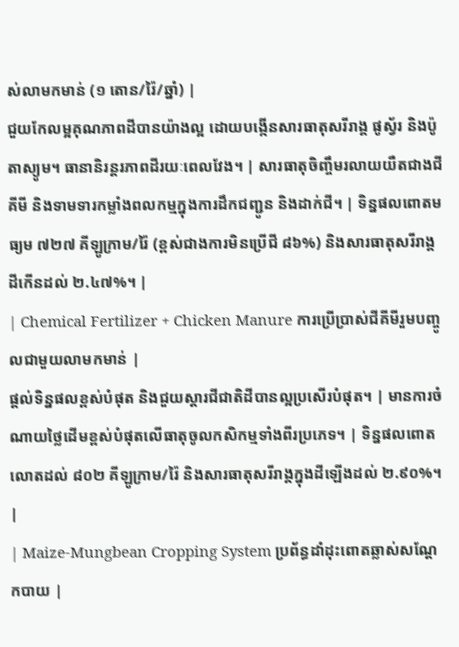ស់លាមកមាន់ (១ តោន/រ៉ៃ/ឆ្នាំ) |
ជួយកែលម្អគុណភាពដីបានយ៉ាងល្អ ដោយបង្កើនសារធាតុសរីរាង្គ ផូស្វ័រ និងប៉ូតាស្យូម។ ធានានិរន្តរភាពដីរយៈពេលវែង។ | សារធាតុចិញ្ចឹមរលាយយឺតជាងជីគីមី និងទាមទារកម្លាំងពលកម្មក្នុងការដឹកជញ្ជូន និងដាក់ជី។ | ទិន្នផលពោតមធ្យម ៧២៧ គីឡូក្រាម/រ៉ៃ (ខ្ពស់ជាងការមិនប្រើជី ៨៦%) និងសារធាតុសរីរាង្គដីកើនដល់ ២.៤៧%។ |
| Chemical Fertilizer + Chicken Manure ការប្រើប្រាស់ជីគីមីរួមបញ្ចូលជាមួយលាមកមាន់ |
ផ្តល់ទិន្នផលខ្ពស់បំផុត និងជួយស្តារជីជាតិដីបានល្អប្រសើរបំផុត។ | មានការចំណាយថ្លៃដើមខ្ពស់បំផុតលើធាតុចូលកសិកម្មទាំងពីរប្រភេទ។ | ទិន្នផលពោតលោតដល់ ៨០២ គីឡូក្រាម/រ៉ៃ និងសារធាតុសរីរាង្គក្នុងដីឡើងដល់ ២.៩០%។ |
| Maize-Mungbean Cropping System ប្រព័ន្ធដាំដុះពោតឆ្លាស់សណ្តែកបាយ |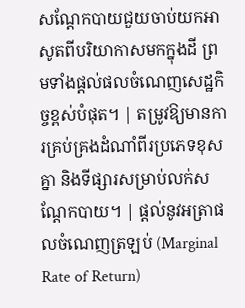សណ្តែកបាយជួយចាប់យកអាសូតពីបរិយាកាសមកក្នុងដី ព្រមទាំងផ្តល់ផលចំណេញសេដ្ឋកិច្ចខ្ពស់បំផុត។ | តម្រូវឱ្យមានការគ្រប់គ្រងដំណាំពីរប្រភេទខុសគ្នា និងទីផ្សារសម្រាប់លក់សណ្តែកបាយ។ | ផ្តល់នូវអត្រាផលចំណេញត្រឡប់ (Marginal Rate of Return)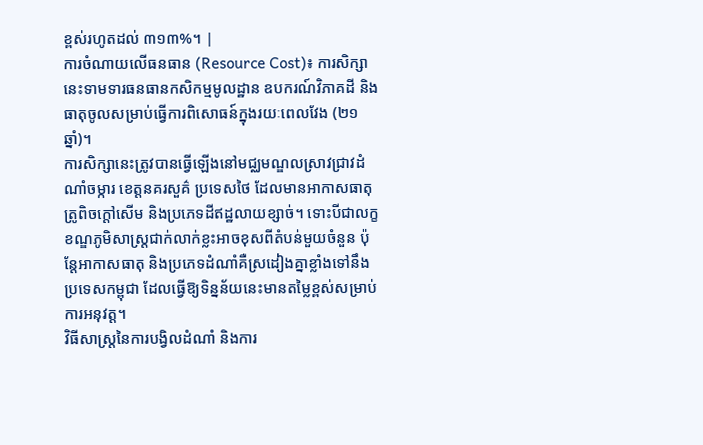ខ្ពស់រហូតដល់ ៣១៣%។ |
ការចំណាយលើធនធាន (Resource Cost)៖ ការសិក្សានេះទាមទារធនធានកសិកម្មមូលដ្ឋាន ឧបករណ៍វិភាគដី និងធាតុចូលសម្រាប់ធ្វើការពិសោធន៍ក្នុងរយៈពេលវែង (២១ឆ្នាំ)។
ការសិក្សានេះត្រូវបានធ្វើឡើងនៅមជ្ឈមណ្ឌលស្រាវជ្រាវដំណាំចម្ការ ខេត្តនគរសួគ៌ ប្រទេសថៃ ដែលមានអាកាសធាតុត្រូពិចក្ដៅសើម និងប្រភេទដីឥដ្ឋលាយខ្សាច់។ ទោះបីជាលក្ខខណ្ឌភូមិសាស្ត្រជាក់លាក់ខ្លះអាចខុសពីតំបន់មួយចំនួន ប៉ុន្តែអាកាសធាតុ និងប្រភេទដំណាំគឺស្រដៀងគ្នាខ្លាំងទៅនឹងប្រទេសកម្ពុជា ដែលធ្វើឱ្យទិន្នន័យនេះមានតម្លៃខ្ពស់សម្រាប់ការអនុវត្ត។
វិធីសាស្ត្រនៃការបង្វិលដំណាំ និងការ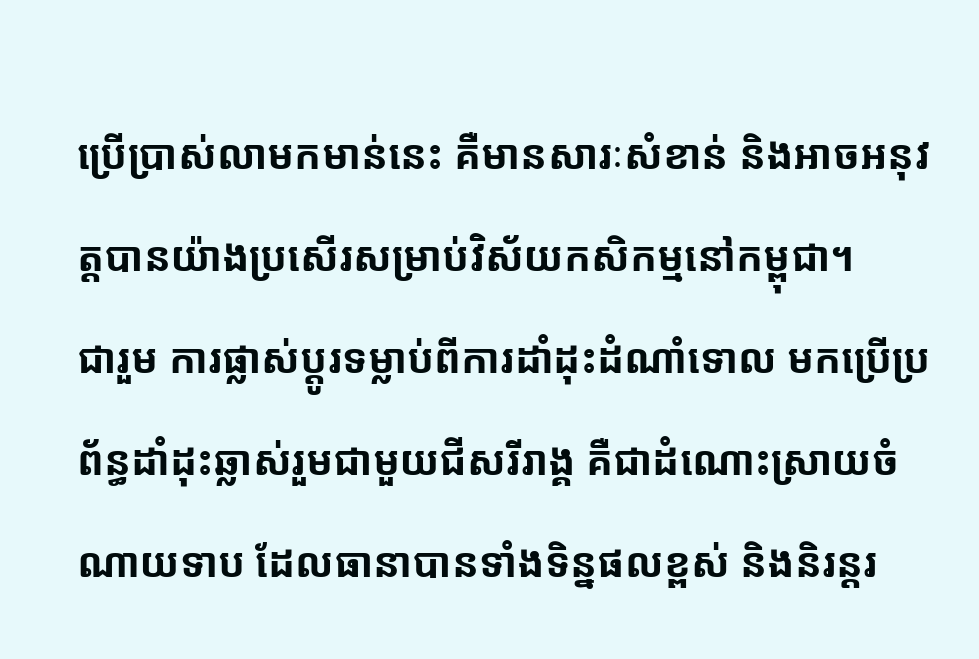ប្រើប្រាស់លាមកមាន់នេះ គឺមានសារៈសំខាន់ និងអាចអនុវត្តបានយ៉ាងប្រសើរសម្រាប់វិស័យកសិកម្មនៅកម្ពុជា។
ជារួម ការផ្លាស់ប្តូរទម្លាប់ពីការដាំដុះដំណាំទោល មកប្រើប្រព័ន្ធដាំដុះឆ្លាស់រួមជាមួយជីសរីរាង្គ គឺជាដំណោះស្រាយចំណាយទាប ដែលធានាបានទាំងទិន្នផលខ្ពស់ និងនិរន្តរ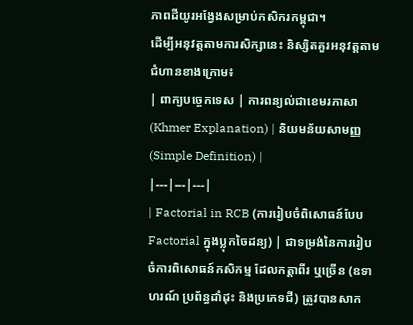ភាពដីយូរអង្វែងសម្រាប់កសិករកម្ពុជា។
ដើម្បីអនុវត្តតាមការសិក្សានេះ និស្សិតគួរអនុវត្តតាមជំហានខាងក្រោម៖
| ពាក្យបច្ចេកទេស | ការពន្យល់ជាខេមរភាសា (Khmer Explanation) | និយមន័យសាមញ្ញ (Simple Definition) |
|---|---|---|
| Factorial in RCB (ការរៀបចំពិសោធន៍បែប Factorial ក្នុងប្លុកចៃដន្យ) | ជាទម្រង់នៃការរៀបចំការពិសោធន៍កសិកម្ម ដែលកត្តាពីរ ឬច្រើន (ឧទាហរណ៍ ប្រព័ន្ធដាំដុះ និងប្រភេទជី) ត្រូវបានសាក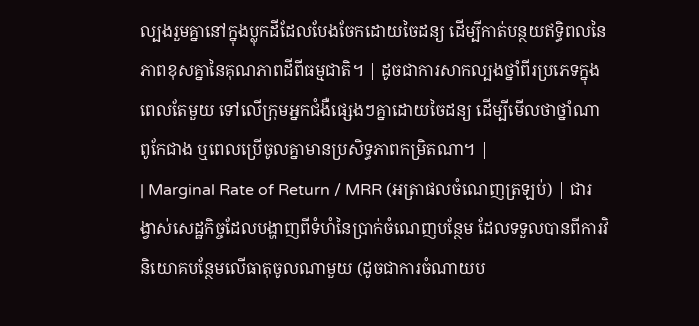ល្បងរួមគ្នានៅក្នុងប្លុកដីដែលបែងចែកដោយចៃដន្យ ដើម្បីកាត់បន្ថយឥទ្ធិពលនៃភាពខុសគ្នានៃគុណភាពដីពីធម្មជាតិ។ | ដូចជាការសាកល្បងថ្នាំពីរប្រភេទក្នុងពេលតែមួយ ទៅលើក្រុមអ្នកជំងឺផ្សេងៗគ្នាដោយចៃដន្យ ដើម្បីមើលថាថ្នាំណាពូកែជាង ឬពេលប្រើចូលគ្នាមានប្រសិទ្ធភាពកម្រិតណា។ |
| Marginal Rate of Return / MRR (អត្រាផលចំណេញត្រឡប់) | ជារង្វាស់សេដ្ឋកិច្ចដែលបង្ហាញពីទំហំនៃប្រាក់ចំណេញបន្ថែម ដែលទទួលបានពីការវិនិយោគបន្ថែមលើធាតុចូលណាមួយ (ដូចជាការចំណាយប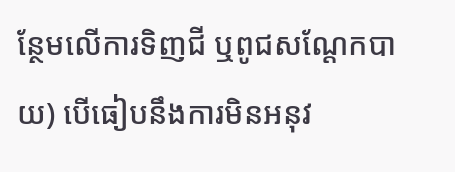ន្ថែមលើការទិញជី ឬពូជសណ្តែកបាយ) បើធៀបនឹងការមិនអនុវ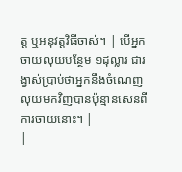ត្ត ឬអនុវត្តវិធីចាស់។ | បើអ្នកចាយលុយបន្ថែម ១ដុល្លារ ជារង្វាស់ប្រាប់ថាអ្នកនឹងចំណេញលុយមកវិញបានប៉ុន្មានសេនពីការចាយនោះ។ |
|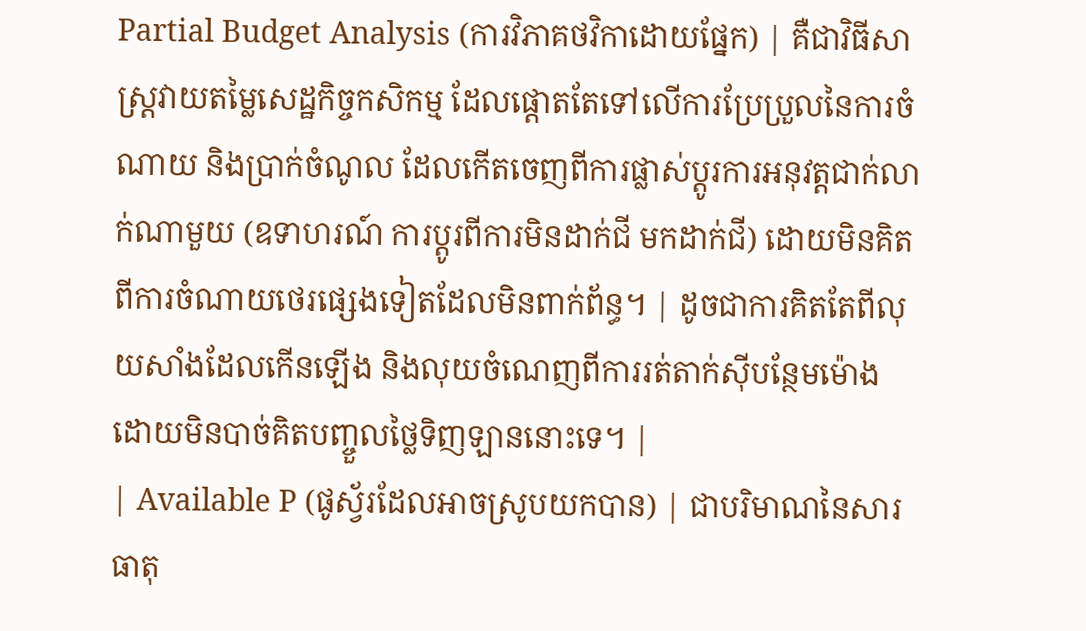Partial Budget Analysis (ការវិភាគថវិកាដោយផ្នែក) | គឺជាវិធីសាស្ត្រវាយតម្លៃសេដ្ឋកិច្ចកសិកម្ម ដែលផ្តោតតែទៅលើការប្រែប្រួលនៃការចំណាយ និងប្រាក់ចំណូល ដែលកើតចេញពីការផ្លាស់ប្តូរការអនុវត្តជាក់លាក់ណាមួយ (ឧទាហរណ៍ ការប្តូរពីការមិនដាក់ជី មកដាក់ជី) ដោយមិនគិតពីការចំណាយថេរផ្សេងទៀតដែលមិនពាក់ព័ន្ធ។ | ដូចជាការគិតតែពីលុយសាំងដែលកើនឡើង និងលុយចំណេញពីការរត់តាក់ស៊ីបន្ថែមម៉ោង ដោយមិនបាច់គិតបញ្ចួលថ្លៃទិញឡាននោះទេ។ |
| Available P (ផូស្វ័រដែលអាចស្រូបយកបាន) | ជាបរិមាណនៃសារធាតុ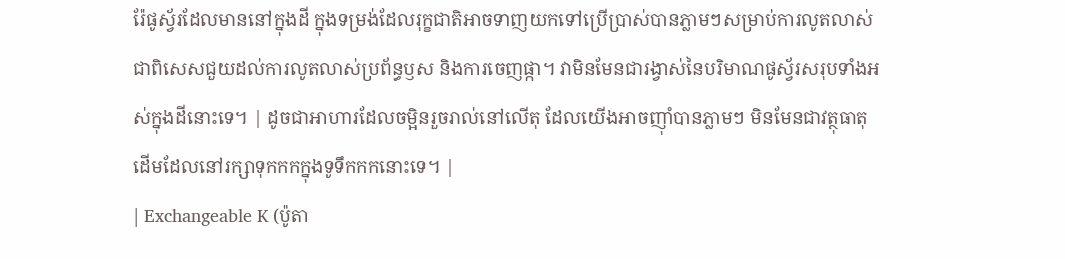រ៉ែផូស្វ័រដែលមាននៅក្នុងដី ក្នុងទម្រង់ដែលរុក្ខជាតិអាចទាញយកទៅប្រើប្រាស់បានភ្លាមៗសម្រាប់ការលូតលាស់ ជាពិសេសជួយដល់ការលូតលាស់ប្រព័ន្ធឫស និងការចេញផ្កា។ វាមិនមែនជារង្វាស់នៃបរិមាណផូស្វ័រសរុបទាំងអស់ក្នុងដីនោះទេ។ | ដូចជាអាហារដែលចម្អិនរួចរាល់នៅលើតុ ដែលយើងអាចញ៉ាំបានភ្លាមៗ មិនមែនជាវត្ថុធាតុដើមដែលនៅរក្សាទុកកកក្នុងទូទឹកកកនោះទេ។ |
| Exchangeable K (ប៉ូតា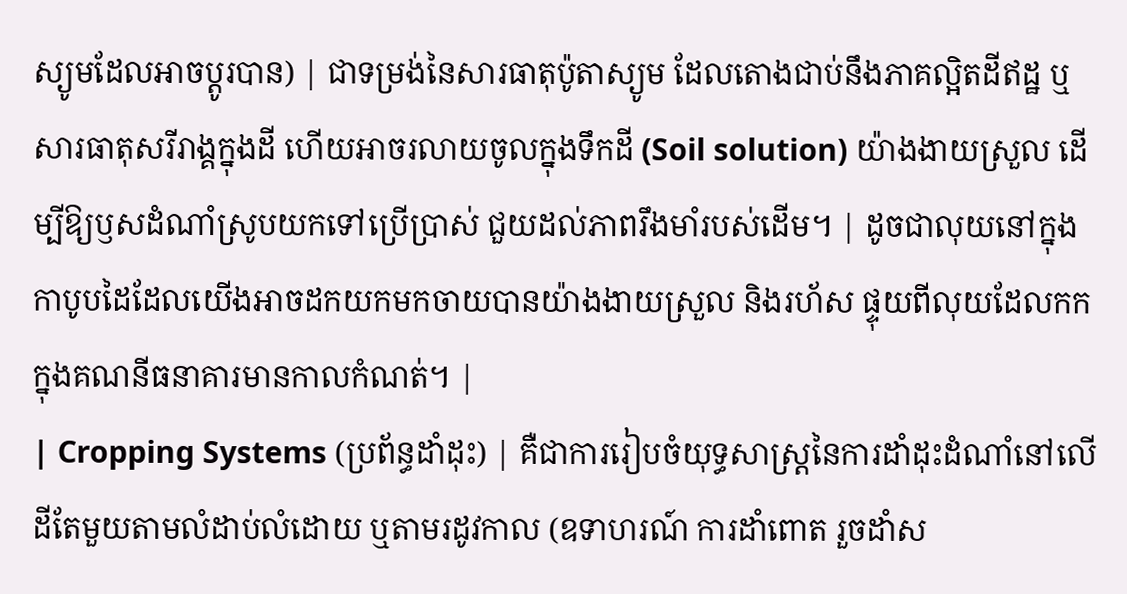ស្យូមដែលអាចប្តូរបាន) | ជាទម្រង់នៃសារធាតុប៉ូតាស្យូម ដែលតោងជាប់នឹងភាគល្អិតដីឥដ្ឋ ឬសារធាតុសរីរាង្គក្នុងដី ហើយអាចរលាយចូលក្នុងទឹកដី (Soil solution) យ៉ាងងាយស្រួល ដើម្បីឱ្យឫសដំណាំស្រូបយកទៅប្រើប្រាស់ ជួយដល់ភាពរឹងមាំរបស់ដើម។ | ដូចជាលុយនៅក្នុងកាបូបដៃដែលយើងអាចដកយកមកចាយបានយ៉ាងងាយស្រួល និងរហ័ស ផ្ទុយពីលុយដែលកកក្នុងគណនីធនាគារមានកាលកំណត់។ |
| Cropping Systems (ប្រព័ន្ធដាំដុះ) | គឺជាការរៀបចំយុទ្ធសាស្ត្រនៃការដាំដុះដំណាំនៅលើដីតែមួយតាមលំដាប់លំដោយ ឬតាមរដូវកាល (ឧទាហរណ៍ ការដាំពោត រួចដាំស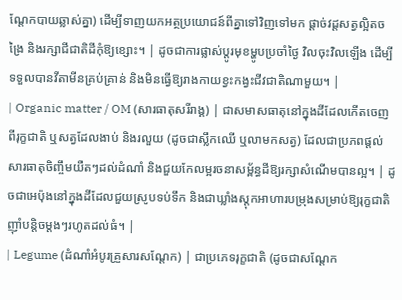ណ្តែកបាយឆ្លាស់គ្នា) ដើម្បីទាញយកអត្ថប្រយោជន៍ពីគ្នាទៅវិញទៅមក ផ្តាច់វដ្តសត្វល្អិតចង្រៃ និងរក្សាជីជាតិដីកុំឱ្យខ្សោះ។ | ដូចជាការផ្លាស់ប្តូរមុខម្ហូបប្រចាំថ្ងៃ វិលចុះវិលឡើង ដើម្បីទទួលបានវីតាមីនគ្រប់គ្រាន់ និងមិនធ្វើឱ្យរាងកាយខ្វះកង្វះជីវជាតិណាមួយ។ |
| Organic matter / OM (សារធាតុសរីរាង្គ) | ជាសមាសធាតុនៅក្នុងដីដែលកើតចេញពីរុក្ខជាតិ ឬសត្វដែលងាប់ និងរលួយ (ដូចជាស្លឹកឈើ ឬលាមកសត្វ) ដែលជាប្រភពផ្តល់សារធាតុចិញ្ចឹមយឺតៗដល់ដំណាំ និងជួយកែលម្អរចនាសម្ព័ន្ធដីឱ្យរក្សាសំណើមបានល្អ។ | ដូចជាអេប៉ុងនៅក្នុងដីដែលជួយស្រូបទប់ទឹក និងជាឃ្លាំងស្តុកអាហារបម្រុងសម្រាប់ឱ្យរុក្ខជាតិញ៉ាំបន្តិចម្តងៗរហូតដល់ធំ។ |
| Legume (ដំណាំអំបូរគ្រួសារសណ្តែក) | ជាប្រភេទរុក្ខជាតិ (ដូចជាសណ្តែក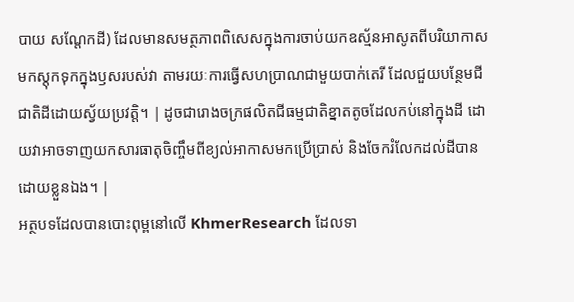បាយ សណ្តែកដី) ដែលមានសមត្ថភាពពិសេសក្នុងការចាប់យកឧស្ម័នអាសូតពីបរិយាកាសមកស្តុកទុកក្នុងឫសរបស់វា តាមរយៈការធ្វើសហប្រាណជាមួយបាក់តេរី ដែលជួយបន្ថែមជីជាតិដីដោយស្វ័យប្រវត្តិ។ | ដូចជារោងចក្រផលិតជីធម្មជាតិខ្នាតតូចដែលកប់នៅក្នុងដី ដោយវាអាចទាញយកសារធាតុចិញ្ចឹមពីខ្យល់អាកាសមកប្រើប្រាស់ និងចែករំលែកដល់ដីបានដោយខ្លួនឯង។ |
អត្ថបទដែលបានបោះពុម្ពនៅលើ KhmerResearch ដែលទា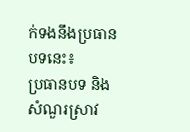ក់ទងនឹងប្រធានបទនេះ៖
ប្រធានបទ និងសំណួរស្រាវ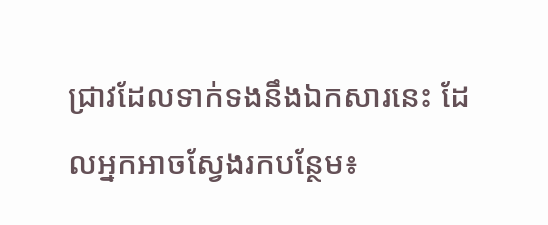ជ្រាវដែលទាក់ទងនឹងឯកសារនេះ ដែលអ្នកអាចស្វែងរកបន្ថែម៖